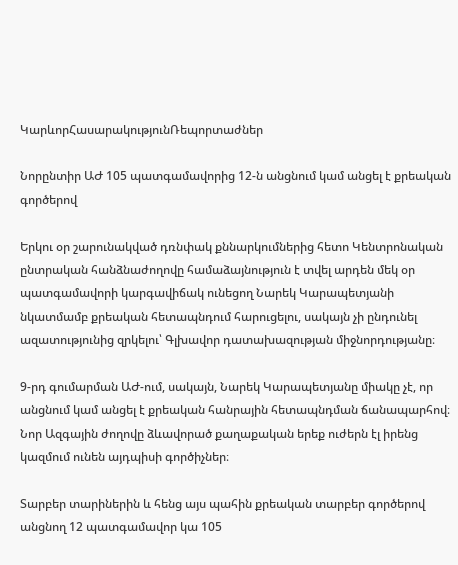ԿարևորՀասարակությունՌեպորտաժներ

Նորընտիր ԱԺ 105 պատգամավորից 12-ն անցնում կամ անցել է քրեական գործերով

Երկու օր շարունակված դռնփակ քննարկումներից հետո Կենտրոնական ընտրական հանձնաժողովը համաձայնություն է տվել արդեն մեկ օր պատգամավորի կարգավիճակ ունեցող Նարեկ Կարապետյանի նկատմամբ քրեական հետապնդում հարուցելու, սակայն չի ընդունել ազատությունից զրկելու՝ Գլխավոր դատախազության միջնորդությանը։

9-րդ գումարման ԱԺ-ում, սակայն, Նարեկ Կարապետյանը միակը չէ, որ անցնում կամ անցել է քրեական հանրային հետապնդման ճանապարհով։ Նոր Ազգային ժողովը ձևավորած քաղաքական երեք ուժերն էլ իրենց կազմում ունեն այդպիսի գործիչներ։

Տարբեր տարիներին և հենց այս պահին քրեական տարբեր գործերով անցնող 12 պատգամավոր կա 105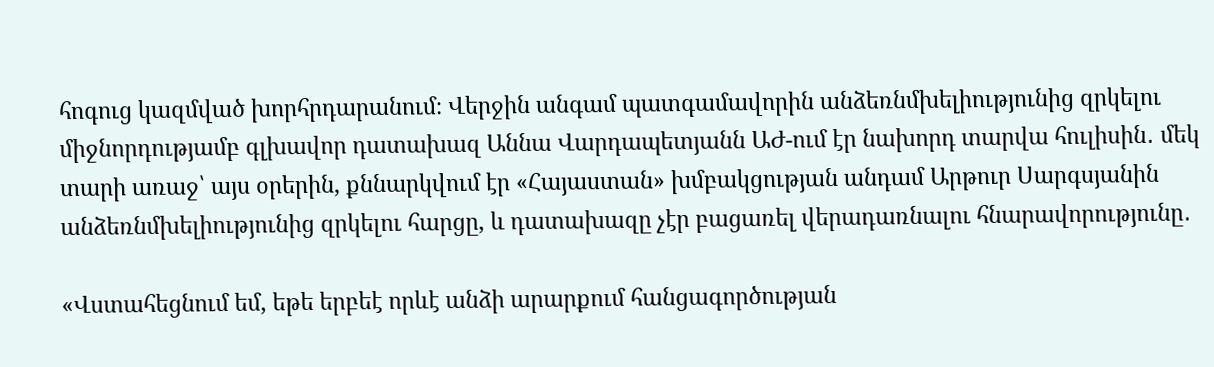հոգուց կազմված խորհրդարանում։ Վերջին անգամ պատգամավորին անձեռնմխելիությունից զրկելու միջնորդությամբ գլխավոր դատախազ Աննա Վարդապետյանն ԱԺ-ում էր նախորդ տարվա հուլիսին․ մեկ տարի առաջ՝ այս օրերին, քննարկվում էր «Հայաստան» խմբակցության անդամ Արթուր Սարգսյանին անձեռնմխելիությունից զրկելու հարցը, և դատախազը չէր բացառել վերադառնալու հնարավորությունը․

«Վստահեցնում եմ, եթե երբեէ որևէ անձի արարքում հանցագործության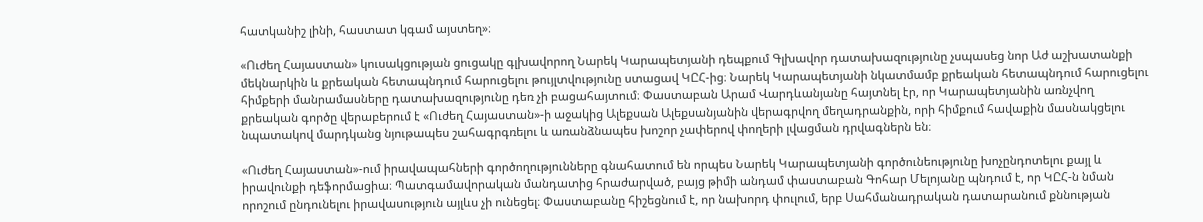հատկանիշ լինի, հաստատ կգամ այստեղ»։

«Ուժեղ Հայաստան» կուսակցության ցուցակը գլխավորող Նարեկ Կարապետյանի դեպքում Գլխավոր դատախազությունը չսպասեց նոր Աժ աշխատանքի մեկնարկին և քրեական հետապնդում հարուցելու թույլտվությունը ստացավ ԿԸՀ-ից։ Նարեկ Կարապետյանի նկատմամբ քրեական հետապնդում հարուցելու հիմքերի մանրամասները դատախազությունը դեռ չի բացահայտում։ Փաստաբան Արամ Վարդևանյանը հայտնել էր, որ Կարապետյանին առնչվող քրեական գործը վերաբերում է «Ուժեղ Հայաստան»-ի աջակից Ալեքսան Ալեքսանյանին վերագրվող մեղադրանքին, որի հիմքում հավաքին մասնակցելու նպատակով մարդկանց նյութապես շահագրգռելու և առանձնապես խոշոր չափերով փողերի լվացման դրվագներն են։

«Ուժեղ Հայաստան»-ում իրավապահների գործողությունները գնահատում են որպես Նարեկ Կարապետյանի գործունեությունը խոչընդոտելու քայլ և իրավունքի դեֆորմացիա։ Պատգամավորական մանդատից հրաժարված, բայց թիմի անդամ փաստաբան Գոհար Մելոյանը պնդում է, որ ԿԸՀ-ն նման որոշում ընդունելու իրավասություն այլևս չի ունեցել։ Փաստաբանը հիշեցնում է, որ նախորդ փուլում, երբ Սահմանադրական դատարանում քննության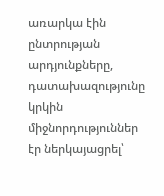առարկա էին ընտրության արդյունքները, դատախազությունը կրկին միջնորդություններ էր ներկայացրել՝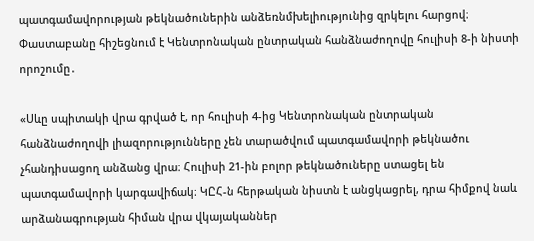պատգամավորության թեկնածուներին անձեռնմխելիությունից զրկելու հարցով։ Փաստաբանը հիշեցնում է Կենտրոնական ընտրական հանձնաժողովը հուլիսի 8-ի նիստի որոշումը․

«Սևը սպիտակի վրա գրված է, որ հուլիսի 4-ից Կենտրոնական ընտրական հանձնաժողովի լիազորությունները չեն տարածվում պատգամավորի թեկնածու չհանդիսացող անձանց վրա։ Հուլիսի 21-ին բոլոր թեկնածուները ստացել են պատգամավորի կարգավիճակ։ ԿԸՀ-ն հերթական նիստն է անցկացրել, դրա հիմքով նաև արձանագրության հիման վրա վկայականներ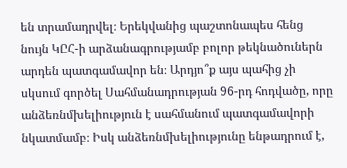են տրամադրվել։ Երեկվանից պաշտոնապես հենց նույն ԿԸՀ-ի արձանագրությամբ բոլոր թեկնածուներն արդեն պատգամավոր են։ Արդյո՞ք այս պահից չի սկսում գործել Սահմանադրության 96-րդ հոդվածը, որը անձեռնմխելիություն է սահմանում պատգամավորի նկատմամբ։ Իսկ անձեռնմխելիությունը ենթադրում է,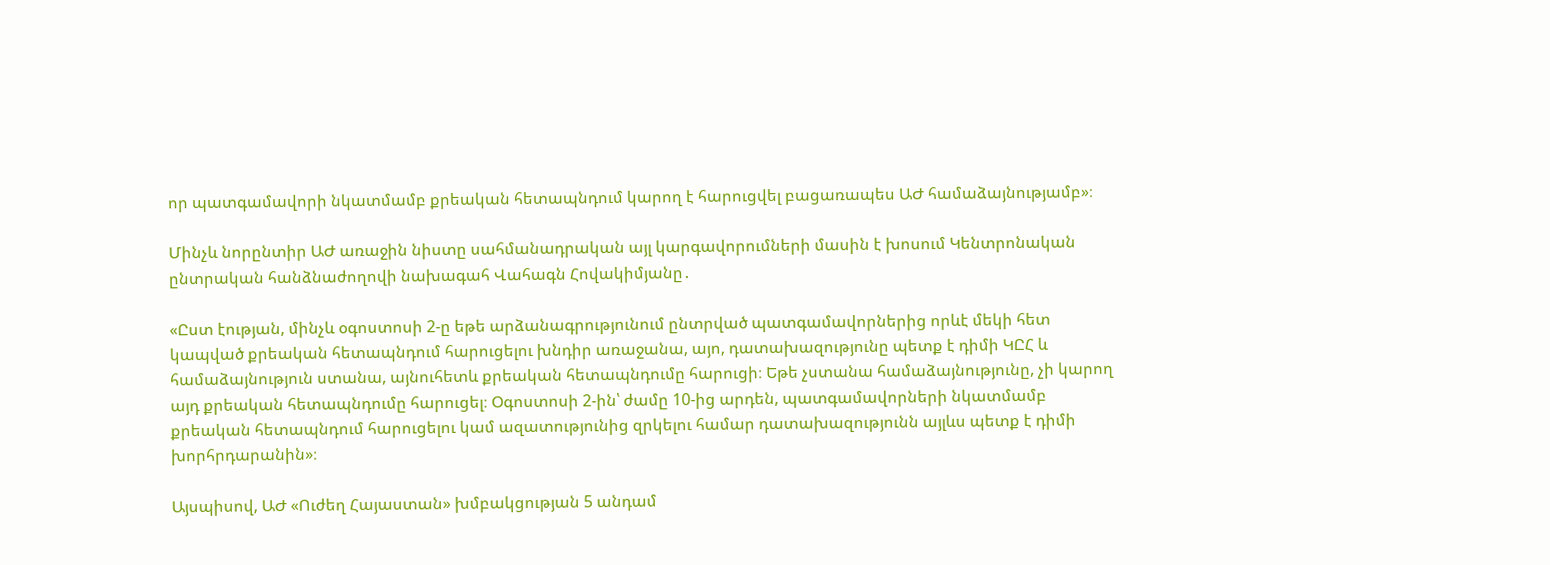որ պատգամավորի նկատմամբ քրեական հետապնդում կարող է հարուցվել բացառապես ԱԺ համաձայնությամբ»։

Մինչև նորընտիր ԱԺ առաջին նիստը սահմանադրական այլ կարգավորումների մասին է խոսում Կենտրոնական ընտրական հանձնաժողովի նախագահ Վահագն Հովակիմյանը․

«Ըստ էության, մինչև օգոստոսի 2-ը եթե արձանագրությունում ընտրված պատգամավորներից որևէ մեկի հետ կապված քրեական հետապնդում հարուցելու խնդիր առաջանա, այո, դատախազությունը պետք է դիմի ԿԸՀ և համաձայնություն ստանա, այնուհետև քրեական հետապնդումը հարուցի։ Եթե չստանա համաձայնությունը, չի կարող այդ քրեական հետապնդումը հարուցել։ Օգոստոսի 2-ին՝ ժամը 10-ից արդեն, պատգամավորների նկատմամբ քրեական հետապնդում հարուցելու կամ ազատությունից զրկելու համար դատախազությունն այլևս պետք է դիմի խորհրդարանին»։

Այսպիսով, ԱԺ «Ուժեղ Հայաստան» խմբակցության 5 անդամ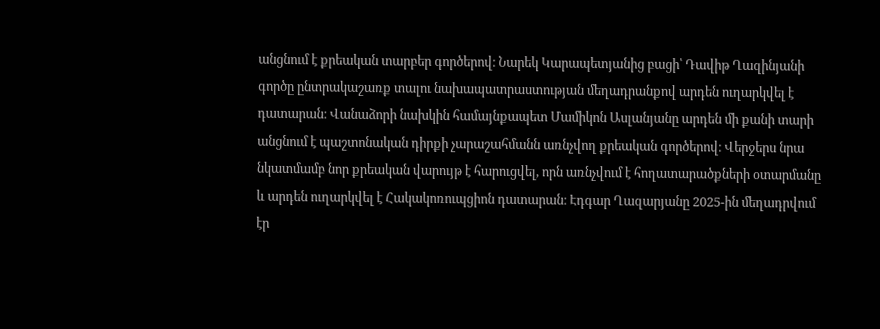անցնում է քրեական տարբեր գործերով։ Նարեկ Կարապետյանից բացի՝ Դավիթ Ղազինյանի գործը ընտրակաշառք տալու նախապատրաստության մեղադրանքով արդեն ուղարկվել է դատարան։ Վանաձորի նախկին համայնքապետ Մամիկոն Ասլանյանը արդեն մի քանի տարի անցնում է պաշտոնական դիրքի չարաշահմանն առնչվող քրեական գործերով։ Վերջերս նրա նկատմամբ նոր քրեական վարույթ է հարուցվել, որն առնչվում է հողատարածքների օտարմանը և արդեն ուղարկվել է Հակակոռուպցիոն դատարան։ Էդգար Ղազարյանը 2025-ին մեղադրվում էր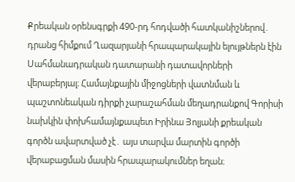Քրեական օրենսգրքի 490-րդ հոդվածի հատկանիշներով․ դրանց հիմքում Ղազարյանի հրապարակային ելույթներն էին Սահմանադրական դատարանի դատավորների վերաբերյալ։ Համայնքային միջոցների վատնման և պաշտոնեական դիրքի չարաշահման մեղադրանքով Գորիսի նախկին փոխհամայնքապետ Իրինա Յոլյանի քրեական գործն ավարտված չէ․ այս տարվա մարտին գործի վերաբացման մասին հրապարակումներ եղան։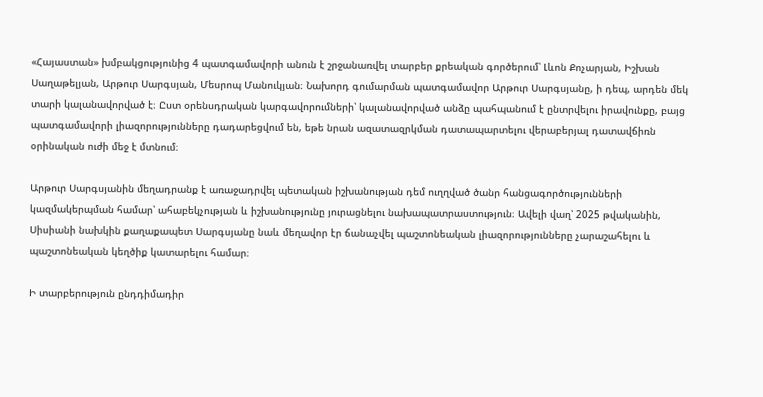«Հայաստան» խմբակցությունից 4 պատգամավորի անուն է շրջանառվել տարբեր քրեական գործերում՝ Լևոն Քոչարյան, Իշխան Սաղաթելյան, Արթուր Սարգսյան, Մեսրոպ Մանուկյան։ Նախորդ գումարման պատգամավոր Արթուր Սարգսյանը, ի դեպ, արդեն մեկ տարի կալանավորված է։ Ըստ օրենսդրական կարգավորումների՝ կալանավորված անձը պահպանում է ընտրվելու իրավունքը, բայց պատգամավորի լիազորությունները դադարեցվում են, եթե նրան ազատազրկման դատապարտելու վերաբերյալ դատավճիռն օրինական ուժի մեջ է մտնում։

Արթուր Սարգսյանին մեղադրանք է առաջադրվել պետական իշխանության դեմ ուղղված ծանր հանցագործությունների կազմակերպման համար՝ ահաբեկչության և իշխանությունը յուրացնելու նախապատրաստություն։ Ավելի վաղ՝ 2025 թվականին, Սիսիանի նախկին քաղաքապետ Սարգսյանը նաև մեղավոր էր ճանաչվել պաշտոնեական լիազորությունները չարաշահելու և պաշտոնեական կեղծիք կատարելու համար։

Ի տարբերություն ընդդիմադիր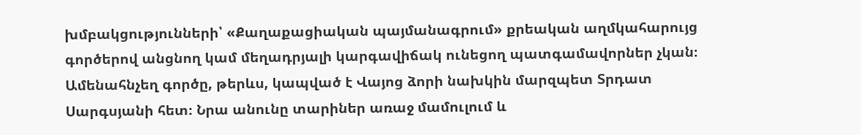խմբակցությունների՝ «Քաղաքացիական պայմանագրում» քրեական աղմկահարույց գործերով անցնող կամ մեղադրյալի կարգավիճակ ունեցող պատգամավորներ չկան։ Ամենահնչեղ գործը, թերևս, կապված է Վայոց ձորի նախկին մարզպետ Տրդատ Սարգսյանի հետ։ Նրա անունը տարիներ առաջ մամուլում և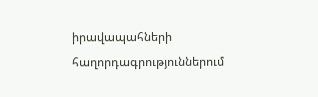իրավապահների հաղորդագրություններում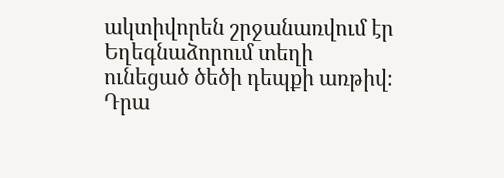ակտիվորեն շրջանառվում էր Եղեգնաձորում տեղի ունեցած ծեծի դեպքի առթիվ։ Դրա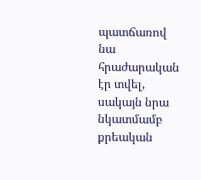պատճառով նա հրաժարական էր տվել, սակայն նրա նկատմամբ քրեական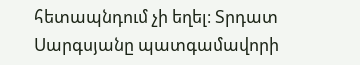հետապնդում չի եղել։ Տրդատ Սարգսյանը պատգամավորի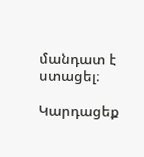մանդատ է ստացել։

Կարդացեք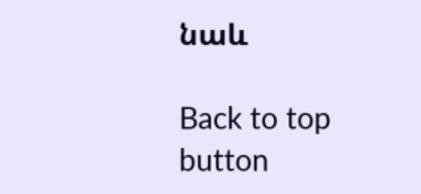նաև

Back to top button